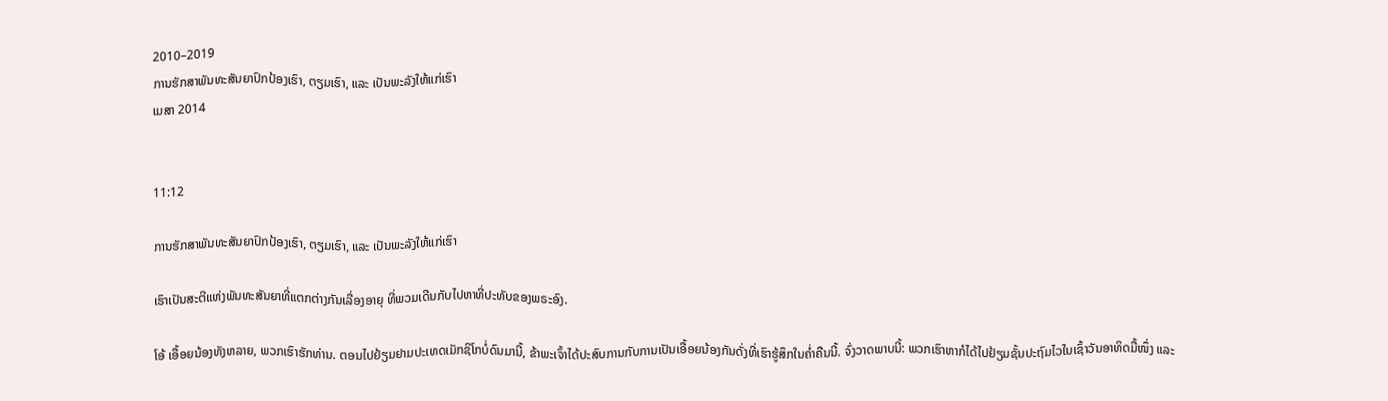2010–2019
ການຮັກສາພັນທະສັນຍາປົກປ້ອງເຮົາ, ຕຽມເຮົາ, ແລະ ເປັນພະລັງໃຫ້ແກ່ເຮົາ
ເມສາ 2014


11:12

ການຮັກສາພັນທະສັນຍາປົກປ້ອງເຮົາ, ຕຽມເຮົາ, ແລະ ເປັນພະລັງໃຫ້ແກ່ເຮົາ

ເຮົາເປັນສະຕີແຫ່ງພັນທະສັນຍາທີ່ແຕກຕ່າງກັນເລື່ອງອາຍຸ ທີ່ພວມເດີນກັບໄປຫາທີ່ປະທັບຂອງພຣະອົງ.

ໂອ້ ເອື້ອຍນ້ອງທັງຫລາຍ, ພວກເຮົາຮັກທ່ານ. ຕອນໄປຢ້ຽມຢາມປະເທດເມັກຊິໂກບໍ່ດົນມານີ້, ຂ້າພະເຈົ້າໄດ້ປະສົບການກັບການເປັນເອື້ອຍນ້ອງກັນດັ່ງທີ່ເຮົາຮູ້ສຶກໃນຄ່ຳຄືນນີ້. ຈົ່ງວາດພາບນີ້: ພວກເຮົາຫາກໍໄດ້ໄປຢ້ຽມຊັ້ນປະຖົມໄວໃນເຊົ້າວັນອາທິດມື້ໜຶ່ງ ແລະ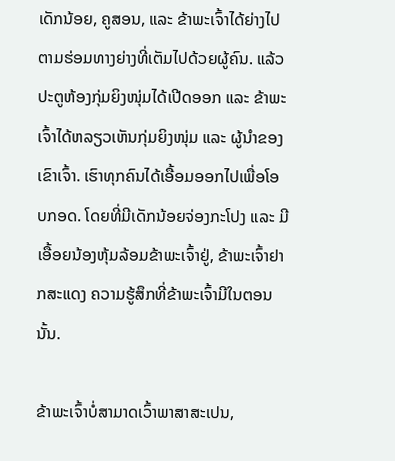ເດັກນ້ອຍ, ຄູສອນ, ແລະ ຂ້າພະເຈົ້າໄດ້ຍ່າງໄປຕາມຮ່ອມທາງຍ່າງທີ່ເຕັມໄປດ້ວຍຜູ້ຄົນ. ແລ້ວປະຕູຫ້ອງກຸ່ມຍິງໜຸ່ມໄດ້ເປີດອອກ ແລະ ຂ້າພະເຈົ້າໄດ້ຫລຽວເຫັນກຸ່ມຍິງໜຸ່ມ ແລະ ຜູ້ນຳຂອງເຂົາເຈົ້າ. ເຮົາທຸກຄົນໄດ້ເອື້ອມອອກໄປເພື່ອໂອບກອດ. ໂດຍທີ່ມີເດັກນ້ອຍຈ່ອງກະໂປງ ແລະ ມີເອື້ອຍນ້ອງຫຸ້ມລ້ອມຂ້າພະເຈົ້າຢູ່, ຂ້າພະເຈົ້າຢາກສະແດງ ຄວາມຮູ້ສຶກທີ່ຂ້າພະເຈົ້າມີໃນຕອນນັ້ນ.

ຂ້າພະເຈົ້າບໍ່ສາມາດເວົ້າພາສາສະເປນ,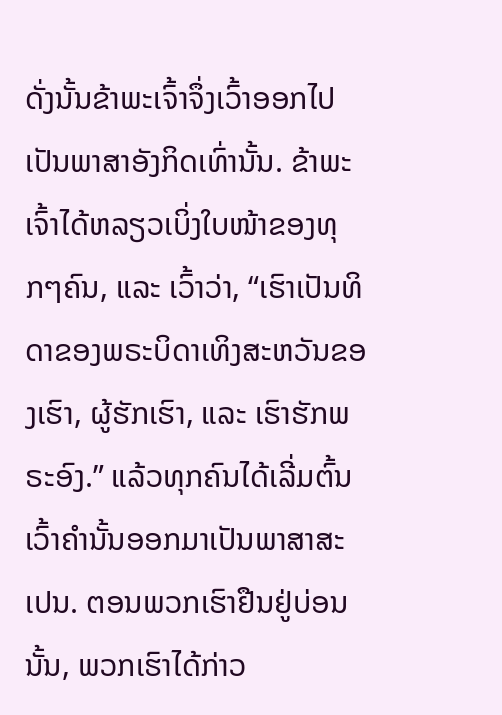ດັ່ງນັ້ນຂ້າພະເຈົ້າຈຶ່ງເວົ້າອອກໄປເປັນພາສາອັງກິດເທົ່ານັ້ນ. ຂ້າພະເຈົ້າໄດ້ຫລຽວເບິ່ງໃບໜ້າຂອງທຸກໆຄົນ, ແລະ ເວົ້າວ່າ, “ເຮົາເປັນທິດາຂອງພຣະບິດາເທິງສະຫວັນຂອງເຮົາ, ຜູ້ຮັກເຮົາ, ແລະ ເຮົາຮັກພຣະອົງ.” ແລ້ວທຸກຄົນໄດ້ເລີ່ມຕົ້ນເວົ້າຄຳນັ້ນອອກມາເປັນພາສາສະເປນ. ຕອນພວກເຮົາຢືນຢູ່ບ່ອນນັ້ນ, ພວກເຮົາໄດ້ກ່າວ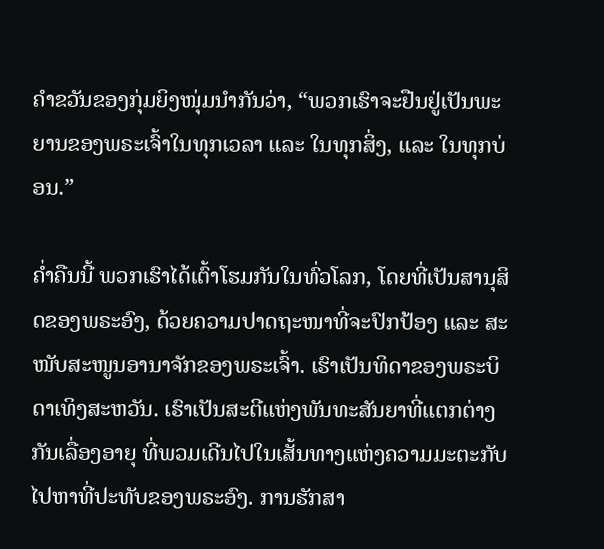ຄຳຂວັນຂອງກຸ່ມຍິງໜຸ່ມນຳກັນວ່າ, “ພວກເຮົາຈະຢືນຢູ່ເປັນພະຍານຂອງພຣະເຈົ້າໃນທຸກເວລາ ແລະ ໃນທຸກສິ່ງ, ແລະ ໃນທຸກບ່ອນ.”

ຄ່ຳຄືນນີ້ ພວກເຮົາໄດ້ເຕົ້າໂຮມກັນໃນທົ່ວໂລກ, ໂດຍທີ່ເປັນສານຸສິດຂອງພຣະອົງ, ດ້ວຍຄວາມປາດຖະໜາທີ່ຈະປົກປ້ອງ ແລະ ສະໜັບສະໜູນອານາຈັກຂອງພຣະເຈົ້າ. ເຮົາເປັນທິດາຂອງພຣະບິດາເທິງສະຫວັນ. ເຮົາເປັນສະຕີແຫ່ງພັນທະສັນຍາທີ່ແຕກຕ່າງກັນເລື່ອງອາຍຸ ທີ່ພວມເດີນໄປໃນເສັ້ນທາງແຫ່ງຄວາມມະຕະກັບໄປຫາທີ່ປະທັບຂອງພຣະອົງ. ການຮັກສາ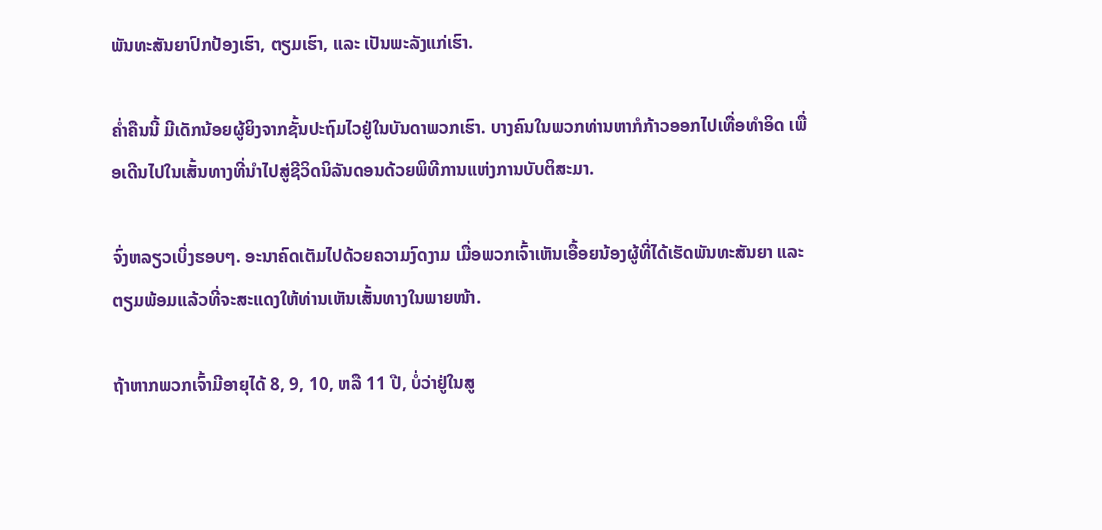ພັນທະສັນຍາປົກປ້ອງເຮົາ, ຕຽມເຮົາ, ແລະ ເປັນພະລັງແກ່ເຮົາ.

ຄ່ຳຄືນນີ້ ມີເດັກນ້ອຍຜູ້ຍິງຈາກຊັ້ນປະຖົມໄວຢູ່ໃນບັນດາພວກເຮົາ. ບາງຄົນໃນພວກທ່ານຫາກໍກ້າວອອກໄປເທື່ອທຳອິດ ເພື່ອເດີນໄປໃນເສັ້ນທາງທີ່ນຳໄປສູ່ຊີວິດນິລັນດອນດ້ວຍພິທີການແຫ່ງການບັບຕິສະມາ.

ຈົ່ງຫລຽວເບິ່ງຮອບໆ. ອະນາຄົດເຕັມໄປດ້ວຍຄວາມງົດງາມ ເມື່ອພວກເຈົ້າເຫັນເອື້ອຍນ້ອງຜູ້ທີ່ໄດ້ເຮັດພັນທະສັນຍາ ແລະ ຕຽມພ້ອມແລ້ວທີ່ຈະສະແດງໃຫ້ທ່ານເຫັນເສັ້ນທາງໃນພາຍໜ້າ.

ຖ້າຫາກພວກເຈົ້າມີອາຍຸໄດ້ 8, 9, 10, ຫລື 11 ປີ, ບໍ່ວ່າຢູ່ໃນສູ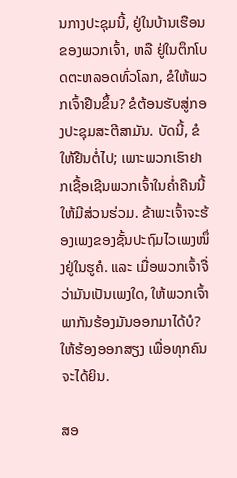ນກາງປະຊຸມນີ້, ຢູ່ໃນບ້ານເຮືອນຂອງພວກເຈົ້າ, ຫລື ຢູ່ໃນຕຶກໂບດຕະຫລອດທົ່ວໂລກ, ຂໍໃຫ້ພວກເຈົ້າຢືນຂຶ້ນ? ຂໍຕ້ອນຮັບສູ່ກອງປະຊຸມສະຕີສາມັນ. ບັດນີ້, ຂໍໃຫ້ຢືນຕໍ່ໄປ; ເພາະພວກເຮົາຢາກເຊື້ອເຊີນພວກເຈົ້າໃນຄ່ຳຄືນນີ້ໃຫ້ມີສ່ວນຮ່ວມ. ຂ້າພະເຈົ້າຈະຮ້ອງເພງຂອງຊັ້ນປະຖົມໄວເພງໜຶ່ງຢູ່ໃນຮູຄໍ. ແລະ ເມື່ອພວກເຈົ້າຈື່ວ່າມັນເປັນເພງໃດ, ໃຫ້ພວກເຈົ້າພາກັນຮ້ອງມັນອອກມາໄດ້ບໍ? ໃຫ້ຮ້ອງອອກສຽງ ເພື່ອທຸກຄົນຈະໄດ້ຍິນ.

ສອ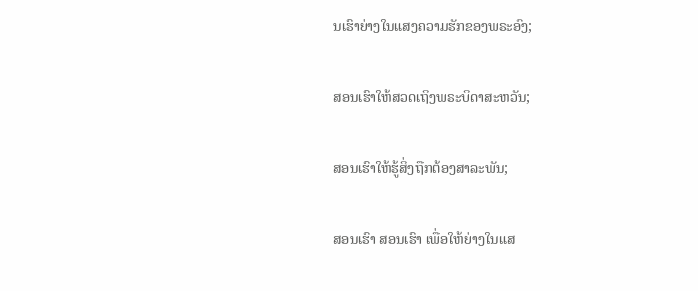ນເຮົາຍ່າງໃນແສງຄວາມຮັກຂອງພຣະອົງ;

ສອນເຮົາໃຫ້ສວດເຖິງພຣະບິດາສະຫວັນ;

ສອນເຮົາໃຫ້ຮູ້ສິ່ງຖືກຕ້ອງສາລະພັນ;

ສອນເຮົາ ສອນເຮົາ ເພື່ອໃຫ້ຍ່າງໃນແສ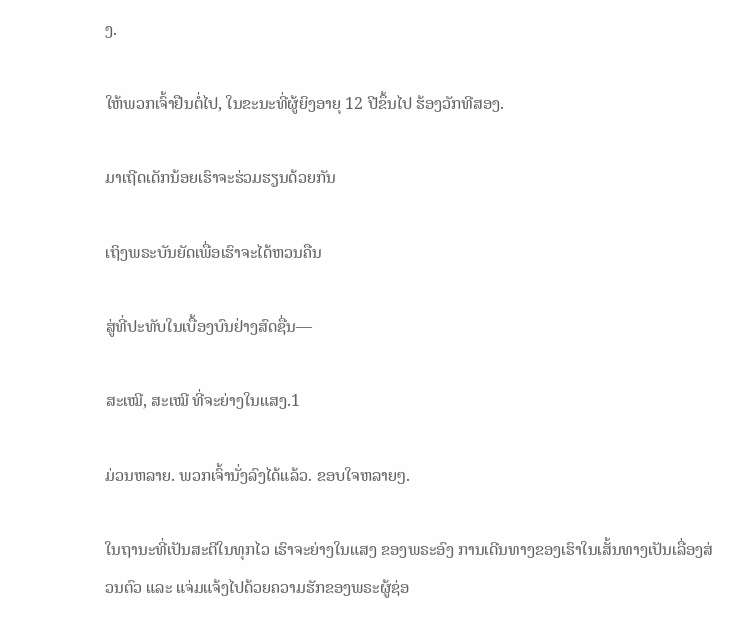ງ.

ໃຫ້ພວກເຈົ້າຢືນຕໍ່ໄປ, ໃນຂະນະທີ່ຜູ້ຍິງອາຍຸ 12 ປີຂຶ້ນໄປ ຮ້ອງວັກທີສອງ.

ມາເຖີດເດັກນ້ອຍເຮົາຈະຮ່ວມຮຽນດ້ວຍກັນ

ເຖິງພຣະບັນຍັດເພື່ອເຮົາຈະໄດ້ຫວນຄືນ

ສູ່ທີ່ປະທັບໃນເບື້ອງບົນຢ່າງສົດຊື່ນ—

ສະເໝີ, ສະເໝີ ທີ່ຈະຍ່າງໃນແສງ.1

ມ່ວນຫລາຍ. ພວກເຈົ້ານັ່ງລົງໄດ້ແລ້ວ. ຂອບໃຈຫລາຍໆ.

ໃນຖານະທີ່ເປັນສະຕີໃນທຸກໄວ ເຮົາຈະຍ່າງໃນແສງ ຂອງພຣະອົງ ການເດີນທາງຂອງເຮົາໃນເສັ້ນທາງເປັນເລື່ອງສ່ວນຕົວ ແລະ ແຈ່ມແຈ້ງໄປດ້ວຍຄວາມຮັກຂອງພຣະຜູ້ຊ່ອ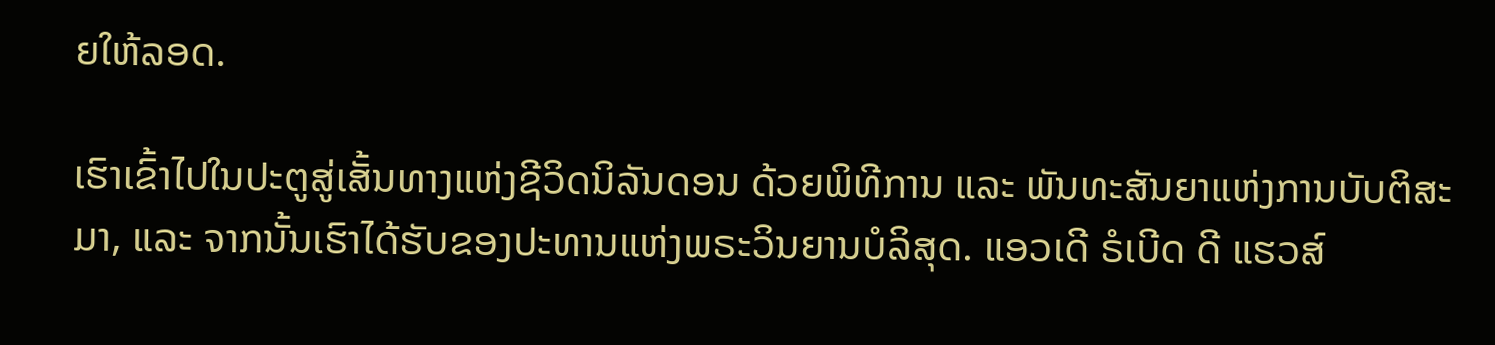ຍໃຫ້ລອດ.

ເຮົາເຂົ້າໄປໃນປະຕູສູ່ເສັ້ນທາງແຫ່ງຊີວິດນິລັນດອນ ດ້ວຍພິທີການ ແລະ ພັນທະສັນຍາແຫ່ງການບັບຕິສະມາ, ແລະ ຈາກນັ້ນເຮົາໄດ້ຮັບຂອງປະທານແຫ່ງພຣະວິນຍານບໍລິສຸດ. ແອວເດີ ຣໍເບີດ ດີ ແຮວສ໌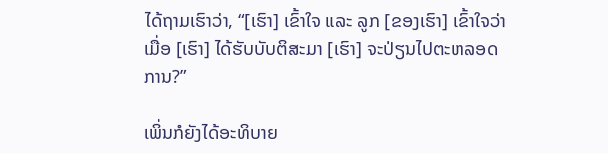ໄດ້ຖາມເຮົາວ່າ, “[ເຮົາ] ເຂົ້າໃຈ ແລະ ລູກ [ຂອງເຮົາ] ເຂົ້າໃຈວ່າ ເມື່ອ [ເຮົາ] ໄດ້ຮັບບັບຕິສະມາ [ເຮົາ] ຈະປ່ຽນໄປຕະຫລອດການ?”

ເພິ່ນກໍຍັງໄດ້ອະທິບາຍ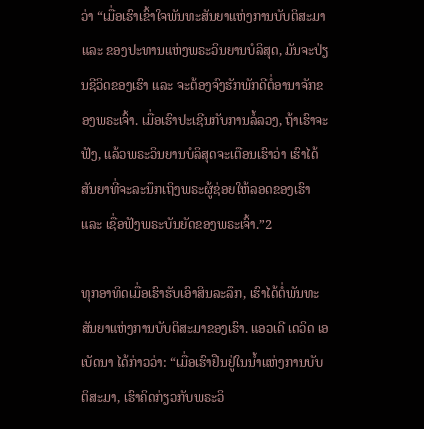ວ່າ “ເມື່ອເຮົາເຂົ້າໃຈພັນທະສັນຍາແຫ່ງການບັບຕິສະມາ ແລະ ຂອງປະທານແຫ່ງພຣະວິນຍານບໍລິສຸດ, ມັນຈະປ່ຽນຊີວິດຂອງເຮົາ ແລະ ຈະຕ້ອງຈົງຮັກພັກດີຕໍ່ອານາຈັກຂອງພຣະເຈົ້າ. ເມື່ອເຮົາປະເຊີນກັບການລໍ້ລວງ, ຖ້າເຮົາຈະຟັງ, ແລ້ວພຣະວິນຍານບໍລິສຸດຈະເຕືອນເຮົາວ່າ ເຮົາໄດ້ສັນຍາທີ່ຈະລະນຶກເຖິງພຣະຜູ້ຊ່ອຍໃຫ້ລອດຂອງເຮົາ ແລະ ເຊື່ອຟັງພຣະບັນຍັດຂອງພຣະເຈົ້າ.”2

ທຸກອາທິດເມື່ອເຮົາຮັບເອົາສິນລະລຶກ, ເຮົາໄດ້ຕໍ່ພັນທະສັນຍາແຫ່ງການບັບຕິສະມາຂອງເຮົາ. ແອວເດີ ເດວິດ ເອ ເບັດນາ ໄດ້ກ່າວວ່າ: “ເມື່ອເຮົາຢືນຢູ່ໃນນ້ຳແຫ່ງການບັບຕິສະມາ, ເຮົາຄິດກ່ຽວກັບພຣະວິ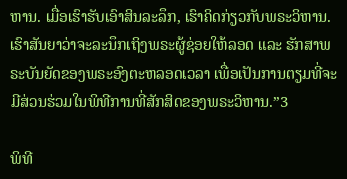ຫານ. ເມື່ອເຮົາຮັບເອົາສິນລະລຶກ, ເຮົາຄິດກ່ຽວກັບພຣະວິຫານ. ເຮົາສັນຍາວ່າຈະລະນຶກເຖິງພຣະຜູ້ຊ່ອຍໃຫ້ລອດ ແລະ ຮັກສາພຣະບັນຍັດຂອງພຣະອົງຕະຫລອດເວລາ ເພື່ອເປັນການຕຽມທີ່ຈະມີສ່ວນຮ່ວມໃນພິທີການທີ່ສັກສິດຂອງພຣະວິຫານ.”3

ພິທີ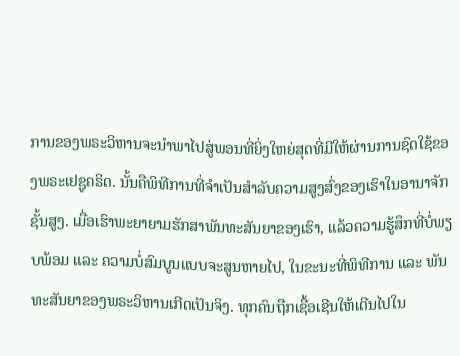ການຂອງພຣະວິຫານຈະນຳພາໄປສູ່ພອນທີ່ຍິ່ງໃຫຍ່ສຸດທີ່ມີໃຫ້ຜ່ານການຊົດໃຊ້ຂອງພຣະເຢຊູຄຣິດ. ນັ້ນຄືພິທີການທີ່ຈຳເປັນສຳລັບຄວາມສູງສົ່ງຂອງເຮົາໃນອານາຈັກຊັ້ນສູງ. ເມື່ອເຮົາພະຍາຍາມຮັກສາພັນທະສັນຍາຂອງເຮົາ, ແລ້ວຄວາມຮູ້ສຶກທີ່ບໍ່ພຽບພ້ອມ ແລະ ຄວາມບໍ່ສົມບູນແບບຈະສູນຫາຍໄປ, ໃນຂະນະທີ່ພິທີການ ແລະ ພັນທະສັນຍາຂອງພຣະວິຫານເກີດເປັນຈິງ. ທຸກຄົນຖືກເຊື້ອເຊີນໃຫ້ເດີນໄປໃນ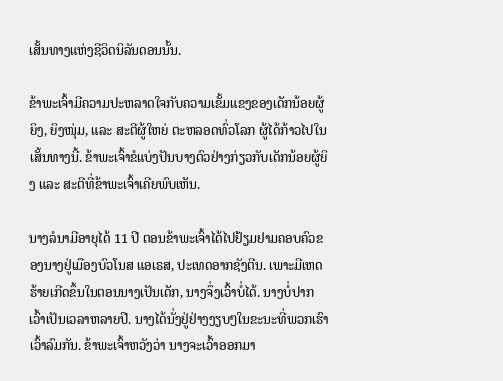ເສັ້ນທາງແຫ່ງຊີວິດນິລັນດອນນັ້ນ.

ຂ້າພະເຈົ້າມີຄວາມປະຫລາດໃຈກັບຄວາມເຂັ້ມແຂງຂອງເດັກນ້ອຍຜູ້ຍິງ, ຍິງໜຸ່ມ, ແລະ ສະຕີຜູ້ໃຫຍ່ ຕະຫລອດທົ່ວໂລກ ຜູ້ໄດ້ກ້າວໄປໃນເສັ້ນທາງນີ້. ຂ້າພະເຈົ້າຂໍແບ່ງປັນບາງຕົວຢ່າງກ່ຽວກັບເດັກນ້ອຍຜູ້ຍິງ ແລະ ສະຕີທີ່ຂ້າພະເຈົ້າເຄີຍພົບເຫັນ.

ນາງລໍນາມີອາຍຸໄດ້ 11 ປີ ຕອນຂ້າພະເຈົ້າໄດ້ໄປຢ້ຽມຢາມຄອບຄົວຂອງນາງຢູ່ເມືອງບົວໂນສ ແອເຣສ, ປະເທດອາກຊັງຕີນ. ເພາະມີເຫດຮ້າຍເກີດຂຶ້ນໃນຕອນນາງເປັນເດັກ, ນາງຈຶ່ງເວົ້າບໍ່ໄດ້. ນາງບໍ່ປາກເວົ້າເປັນເວລາຫລາຍປີ. ນາງໄດ້ນັ່ງຢູ່ຢ່າງງຽບໆໃນຂະນະທີ່ພວກເຮົາເວົ້າລົມກັນ. ຂ້າພະເຈົ້າຫວັງວ່າ ນາງຈະເວົ້າອອກມາ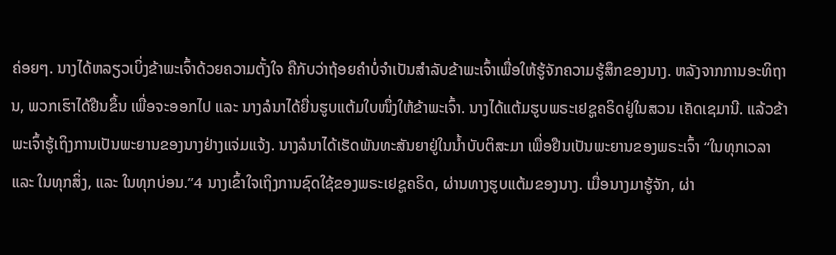ຄ່ອຍໆ. ນາງໄດ້ຫລຽວເບິ່ງຂ້າພະເຈົ້າດ້ວຍຄວາມຕັ້ງໃຈ ຄືກັບວ່າຖ້ອຍຄຳບໍ່ຈຳເປັນສຳລັບຂ້າພະເຈົ້າເພື່ອໃຫ້ຮູ້ຈັກຄວາມຮູ້ສຶກຂອງນາງ. ຫລັງຈາກການອະທິຖານ, ພວກເຮົາໄດ້ຢືນຂຶ້ນ ເພື່ອຈະອອກໄປ ແລະ ນາງລໍນາໄດ້ຍື່ນຮູບແຕ້ມໃບໜຶ່ງໃຫ້ຂ້າພະເຈົ້າ. ນາງໄດ້ແຕ້ມຮູບພຣະເຢຊູຄຣິດຢູ່ໃນສວນ ເຄັດເຊມານີ. ແລ້ວຂ້າພະເຈົ້າຮູ້ເຖິງການເປັນພະຍານຂອງນາງຢ່າງແຈ່ມແຈ້ງ. ນາງລໍນາໄດ້ເຮັດພັນທະສັນຍາຢູ່ໃນນ້ຳບັບຕິສະມາ ເພື່ອຢືນເປັນພະຍານຂອງພຣະເຈົ້າ “ໃນທຸກເວລາ ແລະ ໃນທຸກສິ່ງ, ແລະ ໃນທຸກບ່ອນ.”4 ນາງເຂົ້າໃຈເຖິງການຊົດໃຊ້ຂອງພຣະເຢຊູຄຣິດ, ຜ່ານທາງຮູບແຕ້ມຂອງນາງ. ເມື່ອນາງມາຮູ້ຈັກ, ຜ່າ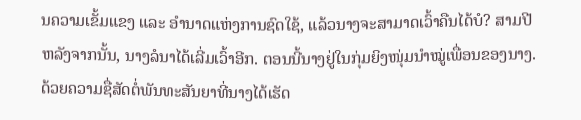ນຄວາມເຂັ້ມແຂງ ແລະ ອຳນາດແຫ່ງການຊົດໃຊ້, ແລ້ວນາງຈະສາມາດເວົ້າຄືນໄດ້ບໍ? ສາມປີຫລັງຈາກນັ້ນ, ນາງລໍນາໄດ້ເລີ່ມເວົ້າອີກ. ຕອນນີ້ນາງຢູ່ໃນກຸ່ມຍິງໜຸ່ມນຳໝູ່ເພື່ອນຂອງນາງ. ດ້ວຍຄວາມຊື່ສັດຕໍ່ພັນທະສັນຍາທີ່ນາງໄດ້ເຮັດ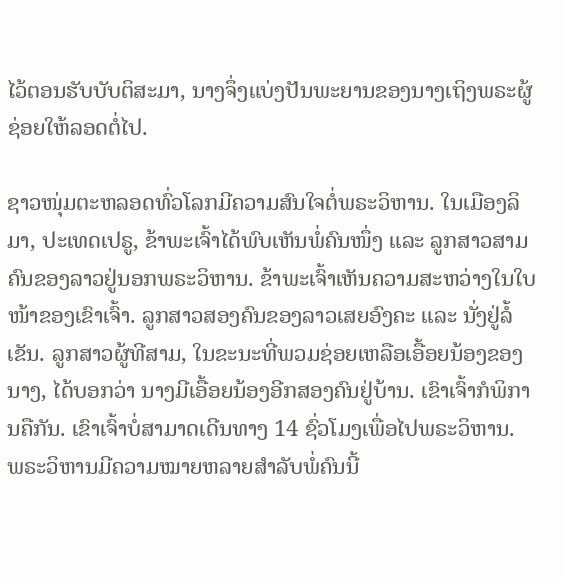ໄວ້ຕອນຮັບບັບຕິສະມາ, ນາງຈຶ່ງແບ່ງປັນພະຍານຂອງນາງເຖິງພຣະຜູ້ຊ່ອຍໃຫ້ລອດຕໍ່ໄປ.

ຊາວໜຸ່ມຕະຫລອດທົ່ວໂລກມີຄວາມສົນໃຈຕໍ່ພຣະວິຫານ. ໃນເມືອງລິມາ, ປະເທດເປຣູ, ຂ້າພະເຈົ້າໄດ້ພົບເຫັນພໍ່ຄົນໜຶ່ງ ແລະ ລູກສາວສາມຄົນຂອງລາວຢູ່ນອກພຣະວິຫານ. ຂ້າພະເຈົ້າເຫັນຄວາມສະຫວ່າງໃນໃບໜ້າຂອງເຂົາເຈົ້າ. ລູກສາວສອງຄົນຂອງລາວເສຍອົງຄະ ແລະ ນັ່ງຢູ່ລໍ້ເຂັນ. ລູກສາວຜູ້ທີສາມ, ໃນຂະນະທີ່ພວມຊ່ອຍເຫລືອເອື້ອຍນ້ອງຂອງນາງ, ໄດ້ບອກວ່າ ນາງມີເອື້ອຍນ້ອງອີກສອງຄົນຢູ່ບ້ານ. ເຂົາເຈົ້າກໍພິການຄືກັນ. ເຂົາເຈົ້າບໍ່ສາມາດເດີນທາງ 14 ຊົ່ວໂມງເພື່ອໄປພຣະວິຫານ. ພຣະວິຫານມີຄວາມໝາຍຫລາຍສຳລັບພໍ່ຄົນນີ້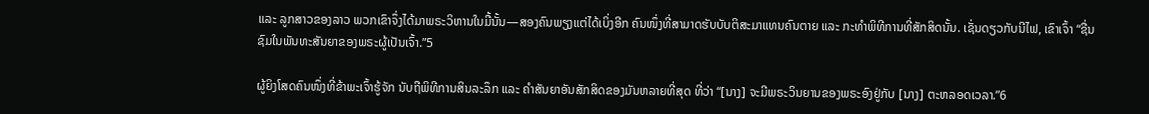ແລະ ລູກສາວຂອງລາວ ພວກເຂົາຈຶ່ງໄດ້ມາພຣະວິຫານໃນມື້ນັ້ນ—ສອງຄົນພຽງແຕ່ໄດ້ເບິ່ງອີກ ຄົນໜຶ່ງທີ່ສາມາດຮັບບັບຕິສະມາແທນຄົນຕາຍ ແລະ ກະທຳພິທີການທີ່ສັກສິດນັ້ນ. ເຊັ່ນດຽວກັບນີໄຟ, ເຂົາເຈົ້າ “ຊື່ນຊົມໃນພັນທະສັນຍາຂອງພຣະຜູ້ເປັນເຈົ້າ.”5

ຜູ້ຍິງໂສດຄົນໜຶ່ງທີ່ຂ້າພະເຈົ້າຮູ້ຈັກ ນັບຖືພິທີການສິນລະລຶກ ແລະ ຄຳສັນຍາອັນສັກສິດຂອງມັນຫລາຍທີ່ສຸດ ທີ່ວ່າ “[ນາງ] ຈະມີພຣະວິນຍານຂອງພຣະອົງຢູ່ກັບ [ນາງ] ຕະຫລອດເວລາ.”6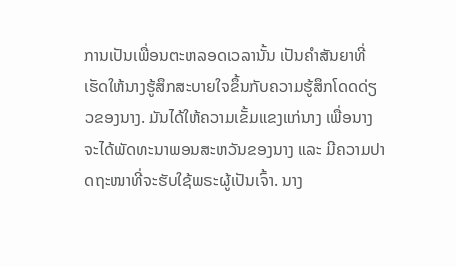ການເປັນເພື່ອນຕະຫລອດເວລານັ້ນ ເປັນຄຳສັນຍາທີ່ເຮັດໃຫ້ນາງຮູ້ສຶກສະບາຍໃຈຂຶ້ນກັບຄວາມຮູ້ສຶກໂດດດ່ຽວຂອງນາງ. ມັນໄດ້ໃຫ້ຄວາມເຂັ້ມແຂງແກ່ນາງ ເພື່ອນາງຈະໄດ້ພັດທະນາພອນສະຫວັນຂອງນາງ ແລະ ມີຄວາມປາດຖະໜາທີ່ຈະຮັບໃຊ້ພຣະຜູ້ເປັນເຈົ້າ. ນາງ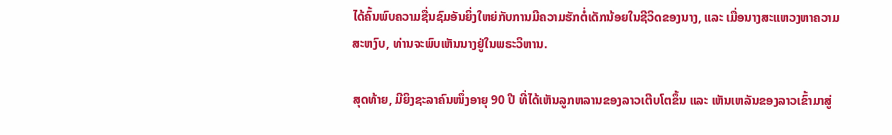ໄດ້ຄົ້ນພົບຄວາມຊື່ນຊົມອັນຍິ່ງໃຫຍ່ກັບການມີຄວາມຮັກຕໍ່ເດັກນ້ອຍໃນຊີວິດຂອງນາງ, ແລະ ເມື່ອນາງສະແຫວງຫາຄວາມສະຫງົບ, ທ່ານຈະພົບເຫັນນາງຢູ່ໃນພຣະວິຫານ.

ສຸດທ້າຍ, ມີຍິງຊະລາຄົນໜຶ່ງອາຍຸ 90 ປີ ທີ່ໄດ້ເຫັນລູກຫລານຂອງລາວເຕີບໂຕຂຶ້ນ ແລະ ເຫັນເຫລັນຂອງລາວເຂົ້າມາສູ່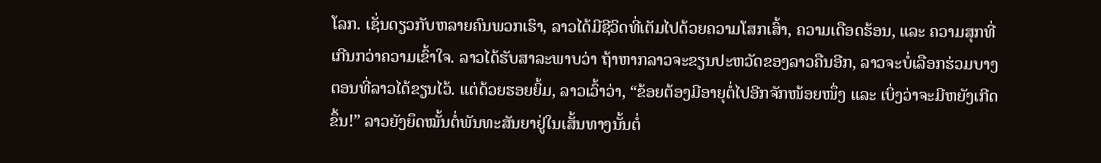ໂລກ. ເຊັ່ນດຽວກັບຫລາຍຄົນພວກເຮົາ, ລາວໄດ້ມີຊີວິດທີ່ເຕັມໄປດ້ວຍຄວາມໂສກເສົ້າ, ຄວາມເດືອດຮ້ອນ, ແລະ ຄວາມສຸກທີ່ເກີນກວ່າຄວາມເຂົ້າໃຈ. ລາວໄດ້ຮັບສາລະພາບວ່າ ຖ້າຫາກລາວຈະຂຽນປະຫວັດຂອງລາວຄືນອີກ, ລາວຈະບໍ່ເລືອກຮ່ວມບາງຕອນທີ່ລາວໄດ້ຂຽນໄວ້. ແຕ່ດ້ວຍຮອຍຍິ້ມ, ລາວເວົ້າວ່າ, “ຂ້ອຍຕ້ອງມີອາຍຸຕໍ່ໄປອີກຈັກໜ້ອຍໜຶ່ງ ແລະ ເບິ່ງວ່າຈະມີຫຍັງເກີດຂຶ້ນ!” ລາວຍັງຍຶດໝັ້ນຕໍ່ພັນທະສັນຍາຢູ່ໃນເສັ້ນທາງນັ້ນຕໍ່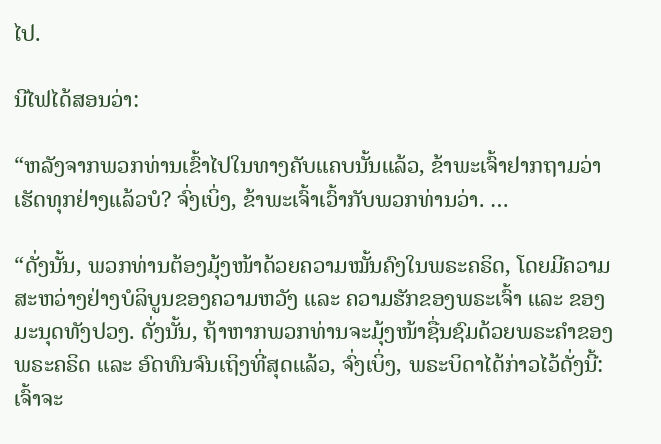ໄປ.

ນີໄຟໄດ້ສອນວ່າ:

“ຫລັງຈາກພວກທ່ານເຂົ້າໄປໃນທາງຄັບແຄບນັ້ນແລ້ວ, ຂ້າພະເຈົ້າຢາກຖາມວ່າເຮັດທຸກຢ່າງແລ້ວບໍ? ຈົ່ງເບິ່ງ, ຂ້າພະເຈົ້າເວົ້າກັບພວກທ່ານວ່າ. …

“ດັ່ງນັ້ນ, ພວກທ່ານຕ້ອງມຸ້ງໜ້າດ້ວຍຄວາມໝັ້ນຄົງໃນພຣະຄຣິດ, ໂດຍມີຄວາມສະຫວ່າງຢ່າງບໍລິບູນຂອງຄວາມຫວັງ ແລະ ຄວາມຮັກຂອງພຣະເຈົ້າ ແລະ ຂອງມະນຸດທັງປວງ. ດັ່ງນັ້ນ, ຖ້າຫາກພວກທ່ານຈະມຸ້ງໜ້າຊື່ນຊົມດ້ວຍພຣະຄຳຂອງພຣະຄຣິດ ແລະ ອົດທົນຈົນເຖິງທີ່ສຸດແລ້ວ, ຈົ່ງເບິ່ງ, ພຣະບິດາໄດ້ກ່າວໄວ້ດັ່ງນີ້: ເຈົ້າຈະ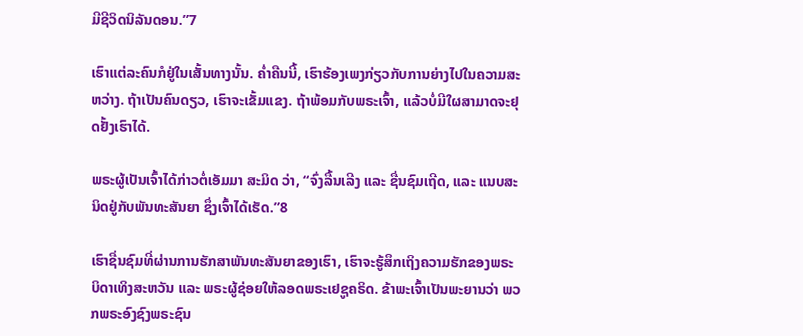ມີຊີວິດນິລັນດອນ.”7

ເຮົາແຕ່ລະຄົນກໍຢູ່ໃນເສັ້ນທາງນັ້ນ. ຄ່ຳຄືນນີ້, ເຮົາຮ້ອງເພງກ່ຽວກັບການຍ່າງໄປໃນຄວາມສະຫວ່າງ. ຖ້າເປັນຄົນດຽວ, ເຮົາຈະເຂັ້ມແຂງ. ຖ້າພ້ອມກັບພຣະເຈົ້າ, ແລ້ວບໍ່ມີໃຜສາມາດຈະຢຸດຢັ້ງເຮົາໄດ້.

ພຣະຜູ້ເປັນເຈົ້າໄດ້ກ່າວຕໍ່ເອັມມາ ສະມິດ ວ່າ, “ຈົ່ງລື້ນເລີງ ແລະ ຊື່ນຊົມເຖີດ, ແລະ ແນບສະນິດຢູ່ກັບພັນທະສັນຍາ ຊຶ່ງເຈົ້າໄດ້ເຮັດ.”8

ເຮົາຊື່ນຊົມທີ່ຜ່ານການຮັກສາພັນທະສັນຍາຂອງເຮົາ, ເຮົາຈະຮູ້ສຶກເຖິງຄວາມຮັກຂອງພຣະບິດາເທິງສະຫວັນ ແລະ ພຣະຜູ້ຊ່ອຍໃຫ້ລອດພຣະເຢຊູຄຣິດ. ຂ້າພະເຈົ້າເປັນພະຍານວ່າ ພວກພຣະອົງຊົງພຣະຊົນ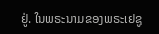ຢູ່. ໃນພຣະນາມຂອງພຣະເຢຊູ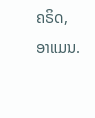ຄຣິດ, ອາແມນ.